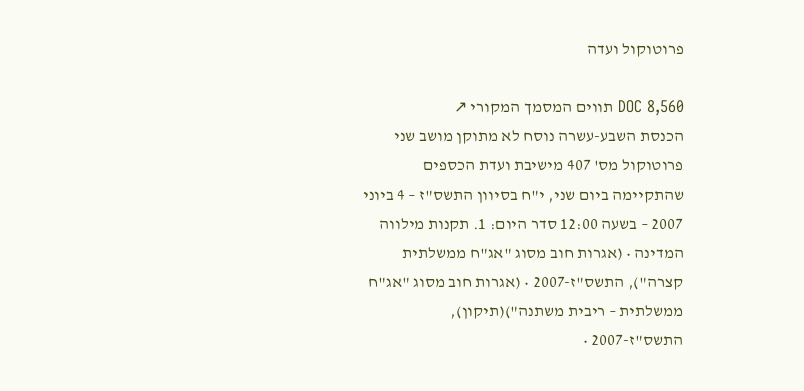פרוטוקול ועדה

DOC 8,560 תווים המסמך המקורי ↗
הכנסת השבע-עשרה נוסח לא מתוקן מושב שני פרוטוקול מס' 407 מישיבת ועדת הכספים שהתקיימה ביום שני, י"ח בסיוון התשס"ז – 4 ביוני 2007 – בשעה 12:00 סדר היום: 1. תקנות מילווה המדינה • (אגרות חוב מסוג "אג"ח ממשלתית קצרה"), התשס"ז-2007 • (אגרות חוב מסוג "אג"ח ממשלתית – ריבית משתנה")(תיקון), התשס"ז-2007 •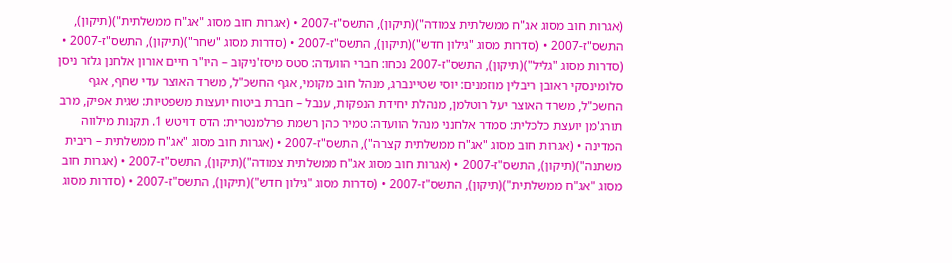(אגרות חוב מסוג אג"ח ממשלתית צמודה")(תיקון), התשס"ז-2007 • (אגרות חוב מסוג "אג"ח ממשלתית")(תיקון), התשס"ז-2007 • (סדרות מסוג "גילון חדש")(תיקון), התשס"ז-2007 • (סדרות מסוג "שחר")(תיקון), התשס"ז-2007 • (סדרות מסוג "גליל")(תיקון), התשס"ז-2007 נכחו: חברי הוועדה: סטס מיסז'ניקוב – היו"ר חיים אורון אלחנן גלזר ניסן סלומינסקי ראובן ריבלין מוזמנים: יוסי שטיינברג, מנהל חוב מקומי, אגף החשכ"ל, משרד האוצר עדי שחף, אגף החשכ"ל, משרד האוצר יעל רוטלמן, מנהלת יחידת הנפקות, ענבל – חברת ביטוח יועצות משפטיות: שגית אפיק, מרב תורג'מן יועצת כלכלית: סמדר אלחנני מנהל הוועדה: טמיר כהן רשמת פרלמנטרית: הדס דויטש 1. תקנות מילווה המדינה • (אגרות חוב מסוג "אג"ח ממשלתית קצרה"), התשס"ז-2007 • (אגרות חוב מסוג "אג"ח ממשלתית – ריבית משתנה")(תיקון), התשס"ז-2007 • (אגרות חוב מסוג אג"ח ממשלתית צמודה")(תיקון), התשס"ז-2007 • (אגרות חוב מסוג "אג"ח ממשלתית")(תיקון), התשס"ז-2007 • (סדרות מסוג "גילון חדש")(תיקון), התשס"ז-2007 • (סדרות מסוג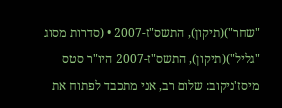"שחר")(תיקון), התשס"ז-2007 • (סדרות מסוג "גליל")(תיקון), התשס"ז-2007 היו"ר סטס מיסז'ניקוב: שלום רב, אני מתכבד לפתוח את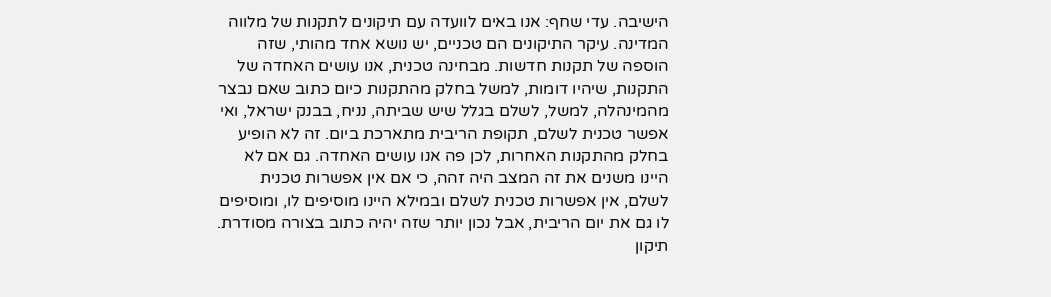הישיבה. עדי שחף: אנו באים לוועדה עם תיקונים לתקנות של מלווה המדינה. עיקר התיקונים הם טכניים, יש נושא אחד מהותי, שזה הוספה של תקנות חדשות. מבחינה טכנית, אנו עושים האחדה של התקנות, שיהיו דומות, למשל בחלק מהתקנות כיום כתוב שאם נבצר מהמינהלה, למשל, לשלם בגלל שיש שביתה, נניח, בבנק ישראל, ואי אפשר טכנית לשלם, תקופת הריבית מתארכת ביום. זה לא הופיע בחלק מהתקנות האחרות, לכן פה אנו עושים האחדה. גם אם לא היינו משנים את זה המצב היה זהה, כי אם אין אפשרות טכנית לשלם, אין אפשרות טכנית לשלם ובמילא היינו מוסיפים לו, ומוסיפים לו גם את יום הריבית, אבל נכון יותר שזה יהיה כתוב בצורה מסודרת. תיקון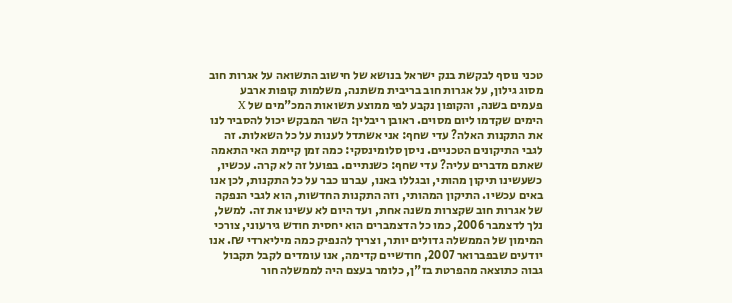טכני נוסף לבקשת בנק ישראל בנושא של חישוב התשואה על אגרות חוב מסוג גילון, על אגרות חוב בריבית משתנה, משלמות קופות ארבע פעמים בשנה, והקופון נקבע לפי ממוצע תשואות המכ"מים של X הימים שקדמו ליום מסוים. ראובן ריבלין: השר המבקש יכול להסביר לנו את התקנות האלה? עדי שחף: אני אשתדל לענות על כל השאלות. זה לגבי התיקונים הטכניים. ניסן סלומינסקי: כמה זמן קיימת האי התאמה שאתם מדברים עליה? עדי שחף: כשנתיים. בפועל זה לא קרה. עכשיו, כשעשינו תיקון מהותי, ובגללו באנו, עברנו כבר על כל התקנות, לכן אנו באים עכשיו. התיקון המהותי, וזה התקנות החדשות, הוא לגבי הנפקה של אגרות חוב שקצרות משנה אחת, ועד היום לא עשינו את זה. למשל, נלך לדצמבר 2006, כמו כל הדצמברים הוא יחסית חודש גירעוני, צורכי המימון של הממשלה גדולים יותר, וצריך להנפיק כמה מיליארדי ₪. אנו יודעים שבפברואר 2007, חודשיים קדימה, אנו עומדים לקבל תקבול גבוה כתוצאה מהפרטת בז"ן, כלומר בעצם היה לממשלה חור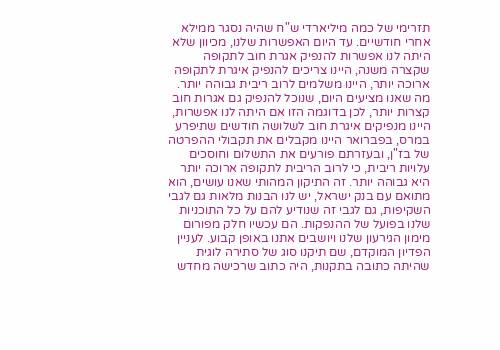תזרימי של כמה מיליארדי ש"ח שהיה נסגר ממילא אחרי חודשיים. עד היום האפשרות שלנו, מכיוון שלא היתה לנו אפשרות להנפיק אגרת חוב לתקופה שקצרה משנה, היינו צריכים להנפיק איגרת לתקופה ארוכה יותר, היינו משלמים לרוב ריבית גבוהה יותר. מה שאנו מציעים היום, שנוכל להנפיק גם אגרות חוב קצרות יותר, לכן בדוגמה הזו אם היתה לנו אפשרות, היינו מנפיקים איגרת חוב לשלושה חודשים שתיפרע במרס, בפברואר היינו מקבלים את תקבולי ההפרטה של בז"ן, ובעזרתם פורעים את התשלום וחוסכים עלויות ריבית, כי לרוב הריבית לתקופה ארוכה יותר היא גבוהה יותר. זה התיקון המהותי שאנו עושים, הוא מתואם עם בנק ישראל, יש לנו הבנות מלאות גם לגבי השקיפות, גם לגבי זה שנודיע להם על כל התוכניות שלנו בפועל של ההנפקות. הם עכשיו חלק מפורום מימון הגירעון שלנו ויושבים אתנו באופן קבוע. לעניין הפדיון המוקדם, שם תיקנו סוג של סתירה לוגית שהיתה כתובה בתקנות, היה כתוב שרכישה מחדש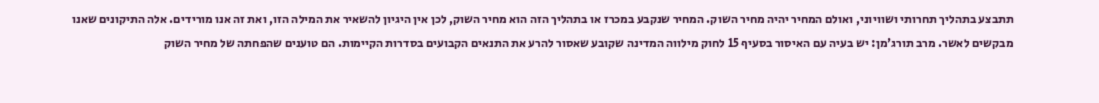תתבצע בתהליך תחרותי ושוויוני, ואולם המחיר יהיה מחיר השוק. המחיר שנקבע במכרז או בתהליך הזה הוא מחיר השוק, לכן אין היגיון להשאיר את המילה הזו, ואת זה אנו מורידים. אלה התיקונים שאנו מבקשים לאשר. מרב תורג'מן: יש בעיה עם האיסור בסעיף 15 לחוק מילווה המדינה שקובע שאסור להרע את התנאים הקבועים בסדרות הקיימות. הם טוענים שהפחתה של מחיר השוק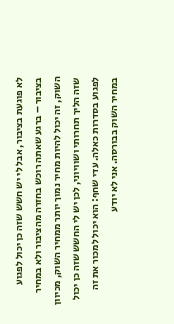לא פוגעת בציבור, אבל לי יש חשש שזה כן יכול לפגוע בציבור – ברגע שאתה רוכש בחזרה מהציבור ולא במחיר השוק, זה יכול להיות מחיר נמוך יותר ממחיר השוק, מכיוון שזה הליך תחרותי ושוויוני, לכן יש לי החשש שזה כן יכול לפגוע בסדרות כאלה. עדי שחף: הוא יכול למכור את זה במחיר השוק בבורסה. אני לא יודע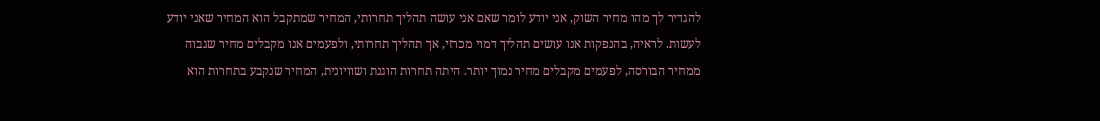להגדיר לך מהו מחיר השוק, אני יודע לומר שאם אני עושה תהליך תחרותי, המחיר שמתקבל הוא המחיר שאני יודע לעשות. לראיה, בהנפקות אנו עושים תהליך דמוי מכרזי, אך תהליך תחרותי, ולפעמים אנו מקבלים מחיר שגבוה ממחיר הבורסה, לפעמים מקבלים מחיר נמוך יותר. היתה תחרות הוגנת ושוויונית, המחיר שנקבע בתחרות הוא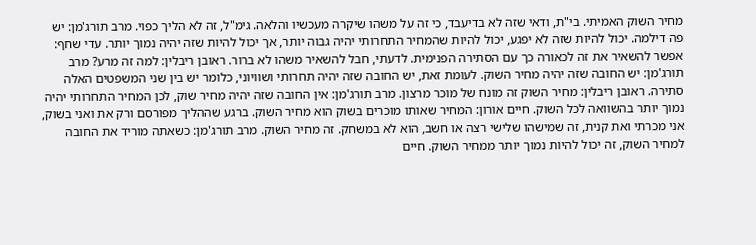מחיר השוק האמיתי. בי"ת, ודאי שזה לא בדיעבד, כי זה על משהו שיקרה מעכשיו והלאה. גימ"ל, זה לא הליך כפוי. מרב תורג'מן: יש פה דילמה. יכול להיות שזה לא יפגע, יכול להיות שהמחיר התחרותי יהיה גבוה יותר, אך יכול להיות שזה יהיה נמוך יותר. עדי שחף: אפשר להשאיר את זה לכאורה כך עם הסתירה הפנימית. לדעתי, חבל להשאיר משהו לא ברור. ראובן ריבלין: למה זה מרע? מרב תורג'מן: יש החובה שזה יהיה מחיר השוק. לעומת זאת, יש החובה שזה יהיה תחרותי ושוויוני, כלומר יש בין שני המשפטים האלה סתירה. ראובן ריבלין: מחיר השוק זה מונח של מוכר מרצון. מרב תורג'מן: אין החובה שזה יהיה מחיר שוק, לכן המחיר התחרותי יהיה נמוך יותר בהשוואה לכל השוק. חיים אורון: המחיר שאותו מוכרים בשוק הוא מחיר השוק. ברגע שההליך מפורסם ורק את ואני בשוק, אני מכרתי ואת קנית, זה שמישהו שלישי רצה או חשב, הוא לא במשחק. זה מחיר השוק. מרב תורג'מן: כשאתה מוריד את החובה למחיר השוק, זה יכול להיות נמוך יותר ממחיר השוק. חיים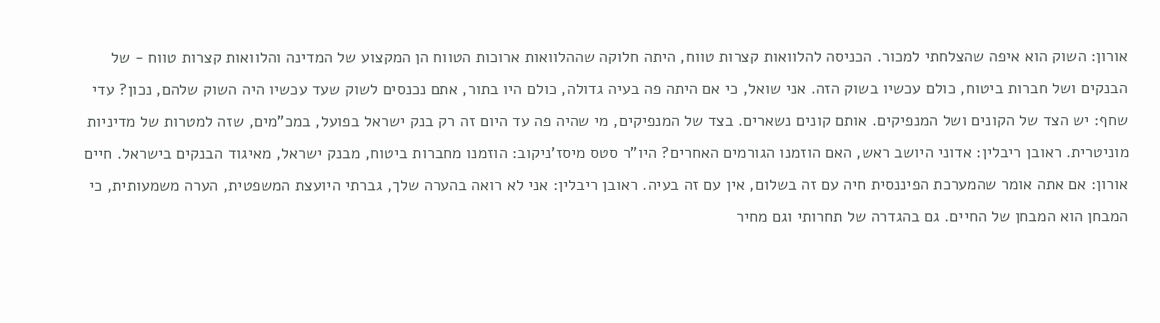אורון: השוק הוא איפה שהצלחתי למכור. הכניסה להלוואות קצרות טווח, היתה חלוקה שההלוואות ארוכות הטווח הן המקצוע של המדינה והלוואות קצרות טווח - של הבנקים ושל חברות ביטוח, כולם עכשיו בשוק הזה. אני שואל, כי אם היתה פה בעיה גדולה, כולם היו בתור, אתם נכנסים לשוק שעד עכשיו היה השוק שלהם, נכון? עדי שחף: יש הצד של הקונים ושל המנפיקים. אותם קונים נשארים. בצד של המנפיקים, מי שהיה פה עד היום זה רק בנק ישראל בפועל, במכ"מים, שזה למטרות של מדיניות מוניטרית. ראובן ריבלין: אדוני היושב ראש, האם הוזמנו הגורמים האחרים? היו"ר סטס מיסז'ניקוב: הוזמנו מחברות ביטוח, מבנק ישראל, מאיגוד הבנקים בישראל. חיים אורון: אם אתה אומר שהמערכת הפיננסית חיה עם זה בשלום, אין עם זה בעיה. ראובן ריבלין: אני לא רואה בהערה שלך, גברתי היועצת המשפטית, הערה משמעותית, כי המבחן הוא המבחן של החיים. גם בהגדרה של תחרותי וגם מחיר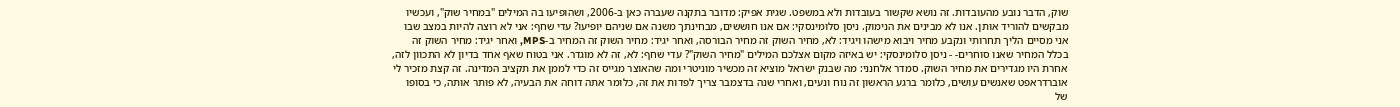שוק, הדבר נובע מהעובדות. זה נושא שקשור בעובדות ולא במשפט. שגית אפיק: מדובר בתקנה שעברה כאן ב-2006, ושהופיעו בה המילים "במחיר שוק", ועכשיו מבקשים להוריד אותן. אנו לא מבינים את הנימוק. ניסן סלומינסקי: אם אנו חוששים, מבחינתך משנה אם שניהם יופיעו? עדי שחף: אני לא רוצה להיות במצב שבו אני מסיים הליך תחרותי ונקבע מחיר ויבוא מישהו ויגיד: לא, מחיר השוק זה מחיר הבורסה, ואחר יגיד: מחיר השוק זה המחיר ב-MPS, ואחר יגיד: מחיר השוק זה בכלל המחיר שאנו סוחרים- - ניסן סלומינסקי: יש באיזה מקום אצלכם המילים "מחיר השוק"? עדי שחף: לא, זה לא מוגדר. אני בטוח שאף אחד בדיון לא התכוון לזה, אחרת היו מגדירים את מחיר השוק. סמדר אלחנני: מה שבנק ישראל מוציא זה מכשיר מוניטרי ומה שהאוצר מגייס זה כדי לממן את תקציב המדינה. זה קצת מזכיר לי אוברדראפט שאנשים עושים, כלומר ברגע הראשון זה נוח ונעים, ואחרי שנה בדצמבר צריך לפדות את זה, כלומר אתה דוחה את הבעיה, לא פותר אותה, כי בסופו של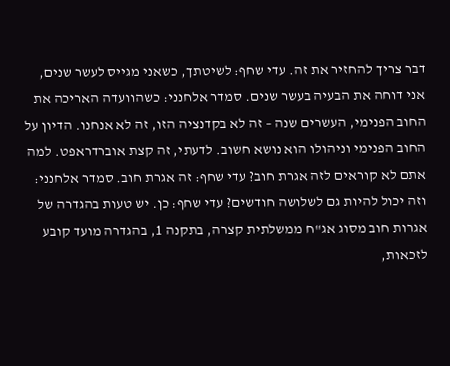דבר צריך להחזיר את זה. עדי שחף: לשיטתך, כשאני מגייס לעשר שנים, אני דוחה את הבעיה בעשר שנים. סמדר אלחנני: כשהוועדה האריכה את החוב הפנימי, העשרים שנה – זה לא בקדנציה הזו, זה לא אנחנו. הדיון על החוב הפנימי וניהולו הוא נושא חשוב. לדעתי, זה קצת אוברדראפט. למה אתם לא קוראים לזה אגרת חוב? עדי שחף: זה אגרת חוב. סמדר אלחנני: וזה יכול להיות גם לשלושה חודשים? עדי שחף: כן. יש טעות בהגדרה של אגרות חוב מסוג אג"ח ממשלתית קצרה, בתקנה 1, בהגדרה מועד קובע לזכאות,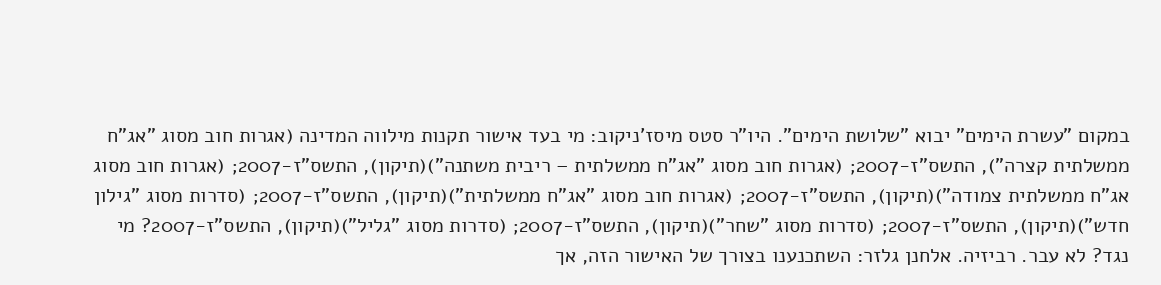במקום "עשרת הימים" יבוא "שלושת הימים". היו"ר סטס מיסז'ניקוב: מי בעד אישור תקנות מילווה המדינה (אגרות חוב מסוג "אג"ח ממשלתית קצרה"), התשס"ז-2007; (אגרות חוב מסוג "אג"ח ממשלתית – ריבית משתנה")(תיקון), התשס"ז-2007; (אגרות חוב מסוג אג"ח ממשלתית צמודה")(תיקון), התשס"ז-2007; (אגרות חוב מסוג "אג"ח ממשלתית")(תיקון), התשס"ז-2007; (סדרות מסוג "גילון חדש")(תיקון), התשס"ז-2007; (סדרות מסוג "שחר")(תיקון), התשס"ז-2007; (סדרות מסוג "גליל")(תיקון), התשס"ז-2007? מי נגד? לא עבר. רביזיה. אלחנן גלזר: השתכנענו בצורך של האישור הזה, אך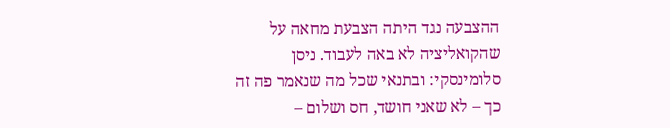ההצבעה נגד היתה הצבעת מחאה על שהקואליציה לא באה לעבוד. ניסן סלומינסקי: ובתנאי שכל מה שנאמר פה זה כך – לא שאני חושד, חס ושלום –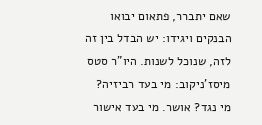שאם יתברר, פתאום יבואו הבנקים ויגידו: יש הבדל בין זה לזה, שנוכל לשנות. היו"ר סטס מיסז'ניקוב: מי בעד רביזיה? מי נגד? אושר. מי בעד אישור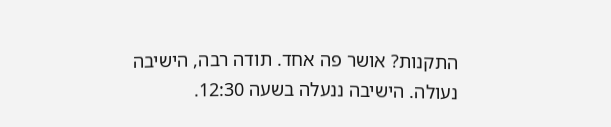התקנות? אושר פה אחד. תודה רבה, הישיבה נעולה. הישיבה ננעלה בשעה 12:30.